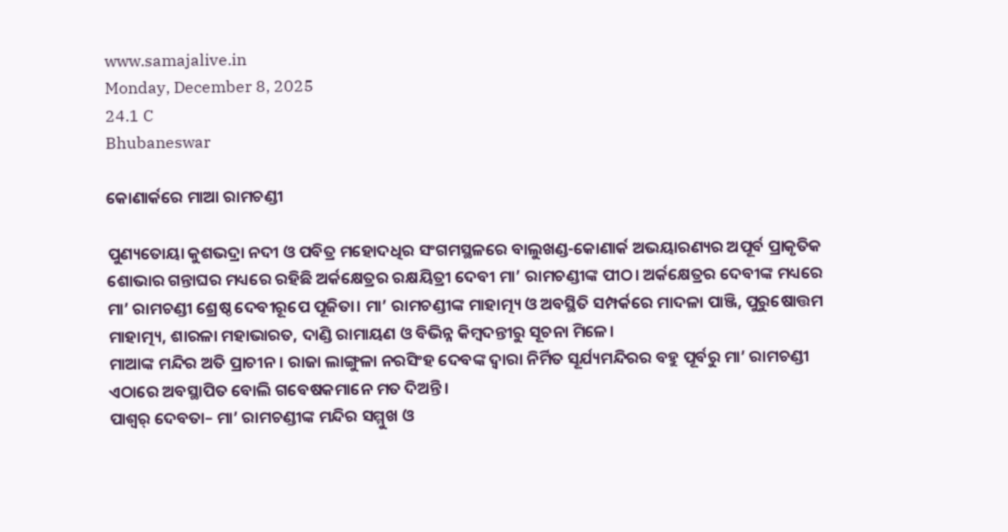www.samajalive.in
Monday, December 8, 2025
24.1 C
Bhubaneswar

କୋଣାର୍କରେ ମାଆ ରାମଚଣ୍ଡୀ

ପୁଣ୍ୟତୋୟା କୁଶଭଦ୍ରା ନଦୀ ଓ ପବିତ୍ର ମହୋଦଧିର ସଂଗମସ୍ଥଳରେ ବାଲୁଖଣ୍ଡ-କୋଣାର୍କ ଅଭୟାରଣ୍ୟର ଅପୂର୍ବ ପ୍ରାକୃତିକ ଶୋଭାର ଗନ୍ତାଘର ମଧ୍ୟରେ ରହିଛି ଅର୍କକ୍ଷେତ୍ରର ରକ୍ଷୟିତ୍ରୀ ଦେବୀ ମା’ ରାମଚଣ୍ଡୀଙ୍କ ପୀଠ। ଅର୍କକ୍ଷେତ୍ରର ଦେବୀଙ୍କ ମଧ୍ୟରେ ମା’ ରାମଚଣ୍ଡୀ ଶ୍ରେଷ୍ଠ ଦେବୀରୂପେ ପୂଜିତା। ମା’ ରାମଚଣ୍ଡୀଙ୍କ ମାହାତ୍ମ୍ୟ ଓ ଅବସ୍ଥିତି ସମ୍ପର୍କରେ ମାଦଳା ପାଞ୍ଜି, ପୁରୁଷୋତ୍ତମ ମାହାତ୍ମ୍ୟ, ଶାରଳା ମହାଭାରତ, ଦାଣ୍ଡି ରାମାୟଣ ଓ ବିଭିନ୍ନ କିମ୍ବଦନ୍ତୀରୁ ସୂଚନା ମିଳେ।
ମାଆଙ୍କ ମନ୍ଦିର ଅତି ପ୍ରାଚୀନ। ରାଜା ଲାଙ୍ଗୁଳା ନରସିଂହ ଦେବଙ୍କ ଦ୍ୱାରା ନିର୍ମିତ ସୂର୍ଯ୍ୟମନ୍ଦିରର ବହୁ ପୂର୍ବରୁ ମା’ ରାମଚଣ୍ଡୀ ଏଠାରେ ଅବସ୍ଥାପିତ ବୋଲି ଗବେଷକମାନେ ମତ ଦିଅନ୍ତି।
ପାଶ୍ୱର୍ ଦେବତା– ମା’ ରାମଚଣ୍ଡୀଙ୍କ ମନ୍ଦିର ସମ୍ମୁଖ ଓ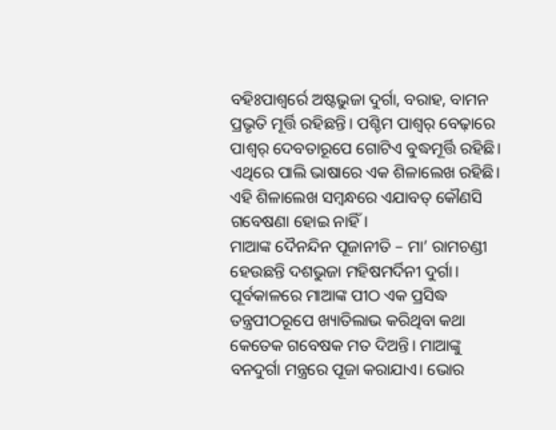ବହିଃପାଶ୍ୱର୍ରେ ଅଷ୍ଟଭୁଜା ଦୁର୍ଗା, ବରାହ, ବାମନ ପ୍ରଭୃତି ମୂର୍ତ୍ତି ରହିଛନ୍ତି। ପଶ୍ଚିମ ପାଶ୍ୱର୍ ବେଢ଼ାରେ ପାଶ୍ୱର୍ ଦେବତାରୂପେ ଗୋଟିଏ ବୁଦ୍ଧମୂର୍ତ୍ତି ରହିଛି। ଏଥିରେ ପାଲି ଭାଷାରେ ଏକ ଶିଳାଲେଖ ରହିଛି। ଏହି ଶିଳାଲେଖ ସମ୍ବନ୍ଧରେ ଏଯାବତ୍ କୌଣସି ଗବେଷଣା ହୋଇ ନାହିଁ।
ମାଆଙ୍କ ଦୈନନ୍ଦିନ ପୂଜାନୀତି – ମା’ ରାମଚଣ୍ଡୀ ହେଉଛନ୍ତି ଦଶଭୁଜା ମହିଷମର୍ଦିନୀ ଦୁର୍ଗା। ପୂର୍ବକାଳରେ ମାଆଙ୍କ ପୀଠ ଏକ ପ୍ରସିଦ୍ଧ ତନ୍ତ୍ରପୀଠରୂପେ ଖ୍ୟାତିଲାଭ କରିଥିବା କଥା କେତେକ ଗବେଷକ ମତ ଦିଅନ୍ତି। ମାଆଙ୍କୁ ବନଦୁର୍ଗା ମନ୍ତ୍ରରେ ପୂଜା କରାଯାଏ। ଭୋର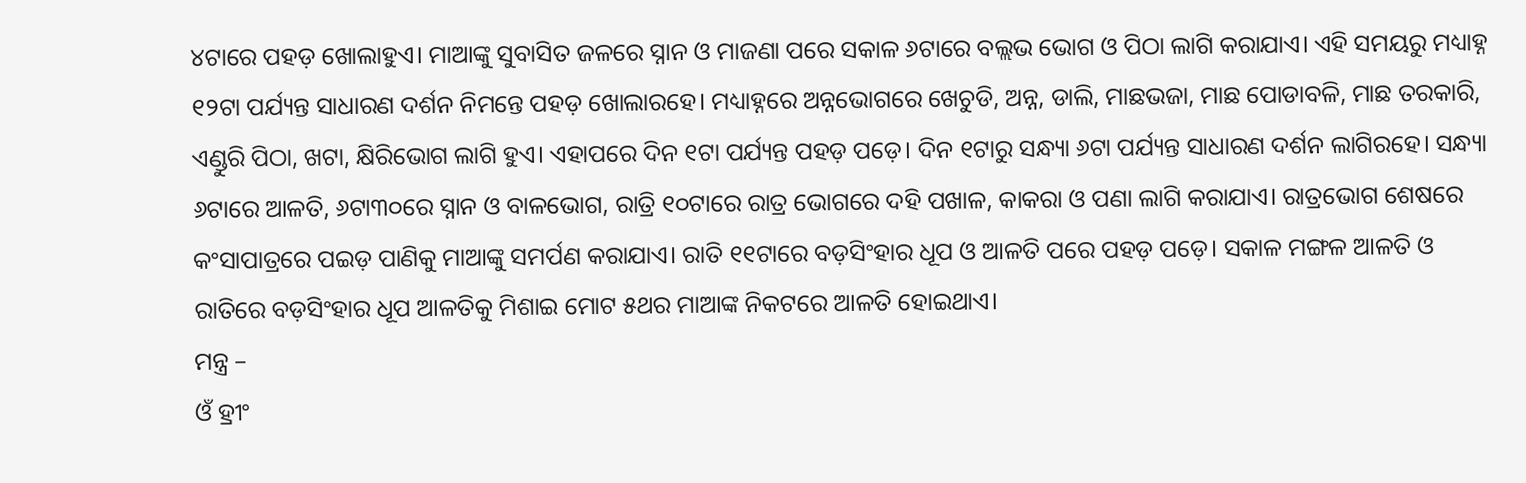୪ଟାରେ ପହଡ଼ ଖୋଲାହୁଏ। ମାଆଙ୍କୁ ସୁବାସିତ ଜଳରେ ସ୍ନାନ ଓ ମାଜଣା ପରେ ସକାଳ ୬ଟାରେ ବଲ୍ଲଭ ଭୋଗ ଓ ପିଠା ଲାଗି କରାଯାଏ। ଏହି ସମୟରୁ ମଧ୍ୟାହ୍ନ ୧୨ଟା ପର୍ଯ୍ୟନ୍ତ ସାଧାରଣ ଦର୍ଶନ ନିମନ୍ତେ ପହଡ଼ ଖୋଲାରହେ। ମଧ୍ୟାହ୍ନରେ ଅନ୍ନଭୋଗରେ ଖେଚୁଡି, ଅନ୍ନ, ଡାଲି, ମାଛଭଜା, ମାଛ ପୋଡାବଳି, ମାଛ ତରକାରି, ଏଣ୍ଡୁରି ପିଠା, ଖଟା, କ୍ଷିରିଭୋଗ ଲାଗି ହୁଏ। ଏହାପରେ ଦିନ ୧ଟା ପର୍ଯ୍ୟନ୍ତ ପହଡ଼ ପଡ଼େ। ଦିନ ୧ଟାରୁ ସନ୍ଧ୍ୟା ୬ଟା ପର୍ଯ୍ୟନ୍ତ ସାଧାରଣ ଦର୍ଶନ ଲାଗିରହେ। ସନ୍ଧ୍ୟା ୬ଟାରେ ଆଳତି, ୬ଟା୩୦ରେ ସ୍ନାନ ଓ ବାଳଭୋଗ, ରାତ୍ରି ୧୦ଟାରେ ରାତ୍ର ଭୋଗରେ ଦହି ପଖାଳ, କାକରା ଓ ପଣା ଲାଗି କରାଯାଏ। ରାତ୍ରଭୋଗ ଶେଷରେ କଂସାପାତ୍ରରେ ପଇଡ଼ ପାଣିକୁ ମାଆଙ୍କୁ ସମର୍ପଣ କରାଯାଏ। ରାତି ୧୧ଟାରେ ବଡ଼ସିଂହାର ଧୂପ ଓ ଆଳତି ପରେ ପହଡ଼ ପଡ଼େ। ସକାଳ ମଙ୍ଗଳ ଆଳତି ଓ ରାତିରେ ବଡ଼ସିଂହାର ଧୂପ ଆଳତିକୁ ମିଶାଇ ମୋଟ ୫ଥର ମାଆଙ୍କ ନିକଟରେ ଆଳତି ହୋଇଥାଏ।
ମନ୍ତ୍ର –
ଓଁ ହ୍ରୀଂ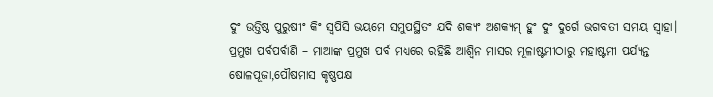ଦୁଂ ଉତ୍ତିଷ୍ଠ ପୁରୁଷୀଂ କିଂ ସ୍ୱପିସି ଭୟମେ ସମୁପସ୍ଥିତଂ ଯଦି ଶକ୍ୟଂ ଅଶକ୍ୟମ୍ ହୁଂ ଦୁଂ ଦୁର୍ଗେ ଭଗବତୀ ସମୟ ସ୍ୱାହା।
ପ୍ରମୁଖ ପର୍ବପର୍ବାଣି – ମାଆଙ୍କ ପ୍ରମୁଖ ପର୍ବ ମଧ୍ୟରେ ରହିଛି ଆଶ୍ୱିନ ମାସର ମୂଳାଷ୍ଟମୀଠାରୁ ମହାଷ୍ଟମୀ ପର୍ଯ୍ୟନ୍ତ ଷୋଳପୂଜା,ପୌଷମାସ କୃଷ୍ଣପକ୍ଷ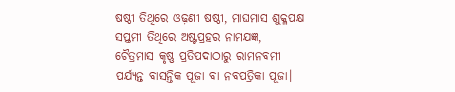ଷଷ୍ଠୀ ତିଥିରେ ଓଢ଼ଣୀ ଷଷ୍ଠୀ, ମାଘମାସ ଶୁକ୍ଳପକ୍ଷ ସପ୍ତମୀ ତିଥିରେ ଅଷ୍ଟପ୍ରହର ନାମଯଜ୍ଞ, ଚୈତ୍ରମାସ କୃଷ୍ଣ ପ୍ରତିପଦାଠାରୁ ରାମନବମୀ ପର୍ଯ୍ୟନ୍ତ ବାସନ୍ତିକ ପୂଜା ବା ନବପତ୍ରିକା ପୂଜା।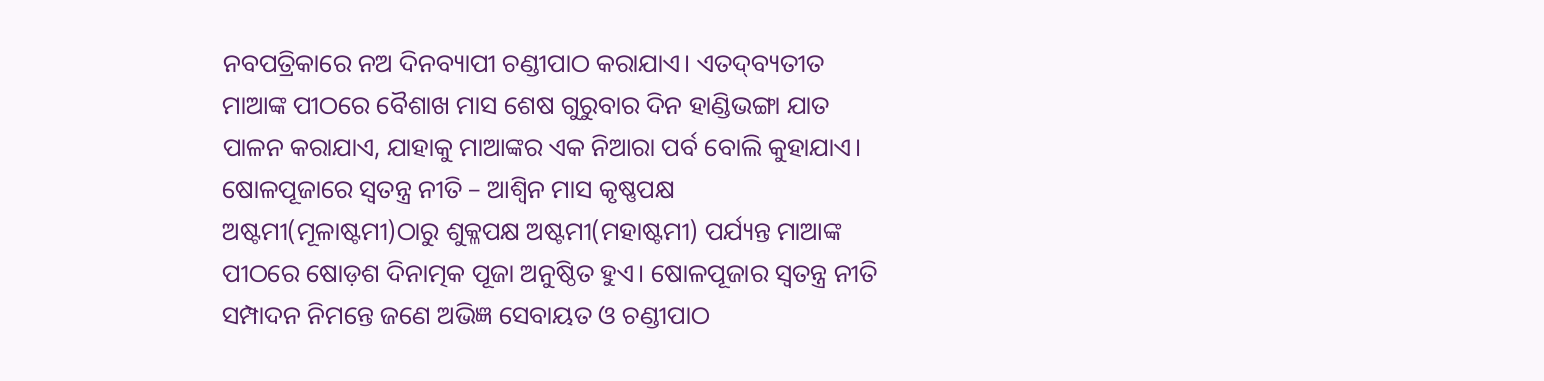ନବପତ୍ରିକାରେ ନଅ ଦିନବ୍ୟାପୀ ଚଣ୍ଡୀପାଠ କରାଯାଏ। ଏତଦ୍‍ବ୍ୟତୀତ ମାଆଙ୍କ ପୀଠରେ ବୈଶାଖ ମାସ ଶେଷ ଗୁରୁବାର ଦିନ ହାଣ୍ଡିଭଙ୍ଗା ଯାତ ପାଳନ କରାଯାଏ, ଯାହାକୁ ମାଆଙ୍କର ଏକ ନିଆରା ପର୍ବ ବୋଲି କୁହାଯାଏ।
ଷୋଳପୂଜାରେ ସ୍ୱତନ୍ତ୍ର ନୀତି – ଆଶ୍ୱିନ ମାସ କୃଷ୍ଣପକ୍ଷ ଅଷ୍ଟମୀ(ମୂଳାଷ୍ଟମୀ)ଠାରୁ ଶୁକ୍ଳପକ୍ଷ ଅଷ୍ଟମୀ(ମହାଷ୍ଟମୀ) ପର୍ଯ୍ୟନ୍ତ ମାଆଙ୍କ ପୀଠରେ ଷୋଡ଼ଶ ଦିନାତ୍ମକ ପୂଜା ଅନୁଷ୍ଠିତ ହୁଏ। ଷୋଳପୂଜାର ସ୍ୱତନ୍ତ୍ର ନୀତି ସମ୍ପାଦନ ନିମନ୍ତେ ଜଣେ ଅଭିଜ୍ଞ ସେବାୟତ ଓ ଚଣ୍ଡୀପାଠ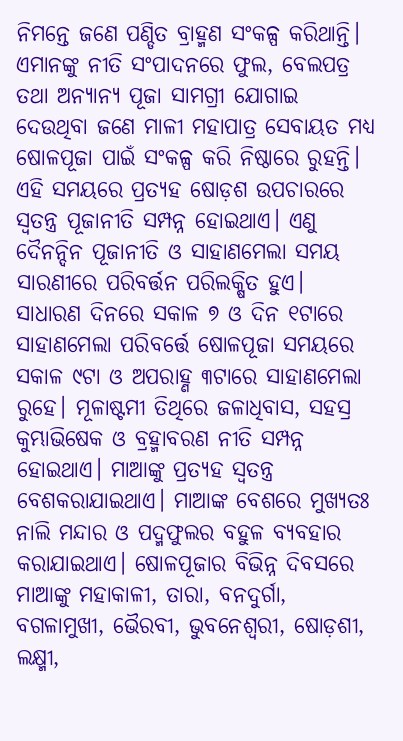ନିମନ୍ତେ ଜଣେ ପଣ୍ଡିତ ବ୍ରାହ୍ମଣ ସଂକଳ୍ପ କରିଥାନ୍ତି। ଏମାନଙ୍କୁ ନୀତି ସଂପାଦନରେ ଫୁଲ, ବେଲପତ୍ର ତଥା ଅନ୍ୟାନ୍ୟ ପୂଜା ସାମଗ୍ରୀ ଯୋଗାଇ ଦେଉଥିବା ଜଣେ ମାଳୀ ମହାପାତ୍ର ସେବାୟତ ମଧ୍ୟ ଷୋଳପୂଜା ପାଇଁ ସଂକଳ୍ପ କରି ନିଷ୍ଠାରେ ରୁହନ୍ତି। ଏହି ସମୟରେ ପ୍ରତ୍ୟହ ଷୋଡ଼ଶ ଉପଚାରରେ ସ୍ୱତନ୍ତ୍ର ପୂଜାନୀତି ସମ୍ପନ୍ନ ହୋଇଥାଏ। ଏଣୁ ଦୈନନ୍ଦିନ ପୂଜାନୀତି ଓ ସାହାଣମେଲା ସମୟ ସାରଣୀରେ ପରିବର୍ତ୍ତନ ପରିଲକ୍ଷିତ ହୁଏ। ସାଧାରଣ ଦିନରେ ସକାଳ ୭ ଓ ଦିନ ୧ଟାରେ ସାହାଣମେଲା ପରିବର୍ତ୍ତେ ଷୋଳପୂଜା ସମୟରେ ସକାଳ ୯ଟା ଓ ଅପରାହ୍ଣ ୩ଟାରେ ସାହାଣମେଲା ରୁହେ। ମୂଳାଷ୍ଟମୀ ତିଥିରେ ଜଳାଧିବାସ, ସହସ୍ର କୁମ୍ଭାଭିଷେକ ଓ ବ୍ରହ୍ମାବରଣ ନୀତି ସମ୍ପନ୍ନ ହୋଇଥାଏ। ମାଆଙ୍କୁ ପ୍ରତ୍ୟହ ସ୍ୱତନ୍ତ୍ର ବେଶକରାଯାଇଥାଏ। ମାଆଙ୍କ ବେଶରେ ମୁଖ୍ୟତଃ ନାଲି ମନ୍ଦାର ଓ ପଦ୍ମଫୁଲର ବହୁଳ ବ୍ୟବହାର କରାଯାଇଥାଏ। ଷୋଳପୂଜାର ବିଭିନ୍ନ ଦିବସରେ ମାଆଙ୍କୁ ମହାକାଳୀ, ତାରା, ବନଦୁର୍ଗା, ବଗଳାମୁଖୀ, ଭୈରବୀ, ଭୁବନେଶ୍ୱରୀ, ଷୋଡ଼ଶୀ, ଲକ୍ଷ୍ମୀ,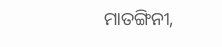ମାତଙ୍ଗିନୀ,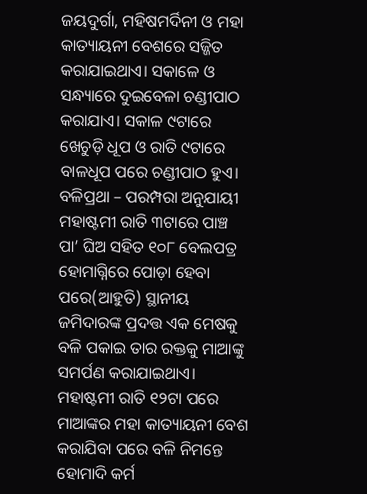ଜୟଦୁର୍ଗା, ମହିଷମର୍ଦିନୀ ଓ ମହା କାତ୍ୟାୟନୀ ବେଶରେ ସଜ୍ଜିତ କରାଯାଇଥାଏ। ସକାଳେ ଓ ସନ୍ଧ୍ୟାରେ ଦୁଇବେଳା ଚଣ୍ଡୀପାଠ କରାଯାଏ। ସକାଳ ୯ଟାରେ ଖେଚୁଡ଼ି ଧୂପ ଓ ରାତି ୯ଟାରେ ବାଳଧୂପ ପରେ ଚଣ୍ଡୀପାଠ ହୁଏ।
ବଳିପ୍ରଥା – ପରମ୍ପରା ଅନୁଯାୟୀ ମହାଷ୍ଟମୀ ରାତି ୩ଟାରେ ପାଞ୍ଚ ପା’ ଘିଅ ସହିତ ୧୦୮ ବେଲପତ୍ର ହୋମାଗ୍ନିରେ ପୋଡ଼ା ହେବା ପରେ(ଆହୁତି) ସ୍ଥାନୀୟ ଜମିଦାରଙ୍କ ପ୍ରଦତ୍ତ ଏକ ମେଷକୁ ବଳି ପକାଇ ତାର ରକ୍ତକୁ ମାଆଙ୍କୁ ସମର୍ପଣ କରାଯାଇଥାଏ। ମହାଷ୍ଟମୀ ରାତି ୧୨ଟା ପରେ ମାଆଙ୍କର ମହା କାତ୍ୟାୟନୀ ବେଶ କରାଯିବା ପରେ ବଳି ନିମନ୍ତେ ହୋମାଦି କର୍ମ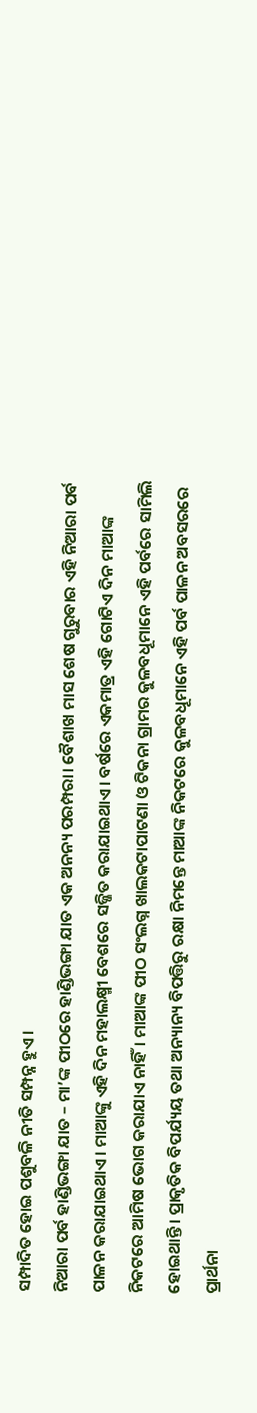ସମ୍ପାଦିତ ହୋଇ ପଶୁବଳି ନୀତି ସମ୍ପନ୍ନ ହୁଏ।
ନିଆରା ପର୍ବ ହାଣ୍ଡିଭଙ୍ଗା ଯାତ – ମା’ଙ୍କ ପୀଠରେ ହାଣ୍ଡିଭଙ୍ଗା ଯାତ ଏକ ଅନନ୍ୟ ପରମ୍ପରା। ବୈଶାଖ ମାସ ଶେଷ ଗୁରୁବାର ଏହି ନିଆରା ପର୍ବ ପାଳନ କରାଯାଇଥାଏ। ମାଆଙ୍କୁ ଏହି ଦିନ ମହାଲକ୍ଷ୍ମୀ ବେଶରେ ସଜ୍ଜିତ କରାଯାଇଥାଏ। ବର୍ଷରେ ଏକମାତ୍ର ଏହି ଗୋଟିଏ ଦିନ ମାଆଙ୍କ ନିକଟରେ ଆମିଷ ଭୋଗ କରାଯାଏ ନାହିଁ। ମାଆଙ୍କ ପୀଠ ସଂଲଗ୍ନ ଖାଲକଟାପାଟଣା ଓ ଟିକନା ଗ୍ରାମର କୁଳବଧୂମାନେ ଏହି ପର୍ବରେ ସାମିଲି ହୋଇଥାନ୍ତି। ପ୍ରାକୃତିକ ବିପର୍ଯ୍ୟୟ ତଥା ଅନ୍ୟାନ୍ୟ ବିପତ୍ତିରୁ ରକ୍ଷା ନିମନ୍ତେ ମାଆଙ୍କ ନିକଟରେ କୁଳବଧୂମାନେ ଏହି ପର୍ବ ପାଳନ ଅବସରରେ ପ୍ରାର୍ଥନା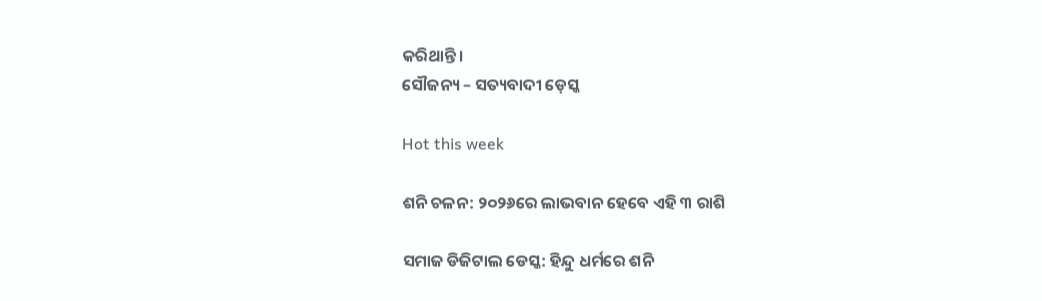କରିଥାନ୍ତି।
ସୌଜନ୍ୟ – ସତ୍ୟବାଦୀ ଡ଼େସ୍କ

Hot this week

ଶନି ଚଳନ: ୨୦୨୬ରେ ଲାଭବାନ ହେବେ ଏହି ୩ ରାଶି

ସମାଜ ଡିଜିଟାଲ ଡେସ୍କ: ହିନ୍ଦୁ ଧର୍ମରେ ଶନି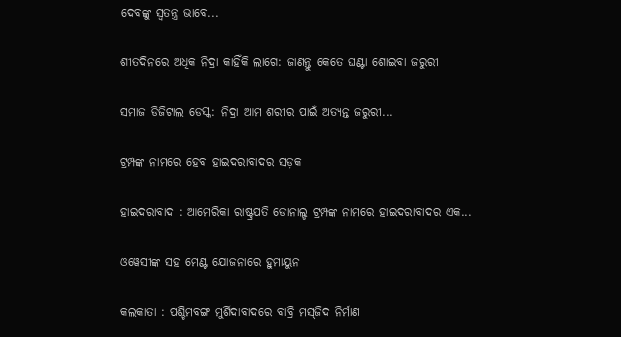ଦେବଙ୍କୁ ସ୍ୱତନ୍ତ୍ର ଭାବେ...

ଶୀତଦିନରେ ଅଧିକ ନିଦ୍ରା କାହିଁକି ଲାଗେ: ଜାଣନ୍ତୁ କେତେ ଘଣ୍ଟା ଶୋଇବା ଜରୁରୀ

ସମାଜ ଡିଜିଟାଲ ଡେସ୍କ: ନିଦ୍ରା ଆମ ଶରୀର ପାଇଁ ଅତ୍ୟନ୍ତ ଜରୁରୀ...

ଟ୍ରମ୍ପଙ୍କ ନାମରେ ହେବ ହାଇଦରାବାଦର ସଡ଼କ

ହାଇଦରାବାଦ : ଆମେରିକା ରାଷ୍ଟ୍ରପତି ଡୋନାଲ୍ଡ ଟ୍ରମ୍ପଙ୍କ ନାମରେ ହାଇଦରାବାଦର ଏକ...

ଓୱେସୀଙ୍କ ସହ ମେଣ୍ଟ ଯୋଜନାରେ ହୁମାୟୁନ

କଲକାତା : ପଶ୍ଚିମବଙ୍ଗ ମୁର୍ଶିଦାବାଦରେ ବାବ୍ରି ମସ୍‌ଜିଦ ନିର୍ମାଣ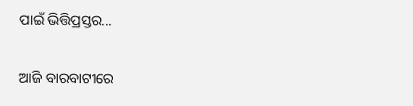ପାଇଁ ଭିତ୍ତିପ୍ରସ୍ତର...

ଆଜି ବାରବାଟୀରେ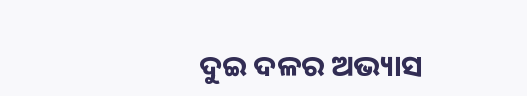ଦୁଇ ଦଳର ଅଭ୍ୟାସ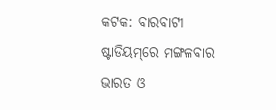କଟକ: ବାରବାଟୀ ଷ୍ଟାଡିୟମ୍‌ରେ ମଙ୍ଗଳବାର ଭାରତ ଓ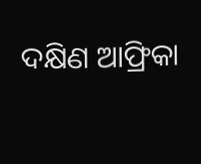ଦକ୍ଷିଣ ଆଫ୍ରିକା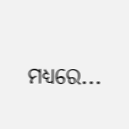ମଧ୍ୟରେ...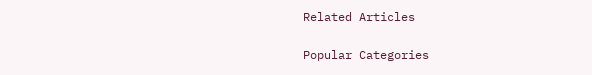Related Articles

Popular Categories